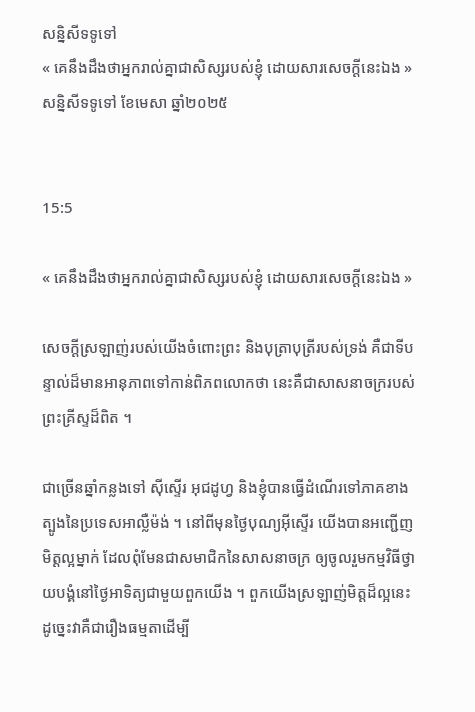សន្និសីទទូទៅ
« គេនឹងដឹងថាអ្នករាល់គ្នាជាសិស្សរបស់ខ្ញុំ ដោយសារសេចក្ដីនេះឯង »
សន្និសីទទូទៅ ខែមេសា ឆ្នាំ២០២៥


15:5

« គេនឹងដឹងថាអ្នករាល់គ្នាជាសិស្សរបស់ខ្ញុំ ដោយសារសេចក្ដីនេះឯង »

សេចក្ដីស្រឡាញ់របស់យើងចំពោះព្រះ និងបុត្រាបុត្រីរបស់ទ្រង់ គឺជាទីបន្ទាល់ដ៏មានអានុភាពទៅកាន់ពិភពលោកថា នេះគឺជាសាសនាចក្ររបស់ព្រះគ្រីស្ទដ៏ពិត ។

ជាច្រើនឆ្នាំកន្លងទៅ ស៊ីស្ទើរ អុជដូហ្វ និងខ្ញុំបានធ្វើដំណើរទៅភាគខាងត្បូងនៃប្រទេសអាល្លឺម៉ង់ ។ នៅពីមុនថ្ងៃបុណ្យអ៊ីស្ទើរ យើងបានអញ្ជើញមិត្តល្អម្នាក់ ដែលពុំមែនជាសមាជិកនៃសាសនាចក្រ ឲ្យចូលរួមកម្មវិធីថ្វាយបង្គំនៅថ្ងៃអាទិត្យជាមួយពួកយើង ។ ពួកយើងស្រឡាញ់មិត្តដ៏ល្អនេះ ដូច្នេះវាគឺជារឿងធម្មតាដើម្បី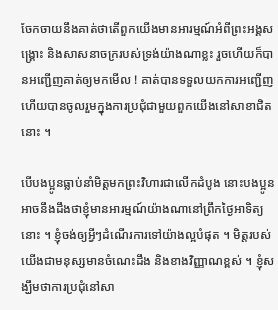ចែកចាយនឹងគាត់ថាតើពួកយើងមានអារម្មណ៍អំពីព្រះអង្គសង្គ្រោះ និងសាសនាចក្ររបស់ទ្រង់យ៉ាងណាខ្លះ រួចហើយក៏បានអញ្ជើញគាត់ឲ្យមកមើល ! គាត់បានទទួលយកការអញ្ជើញ ហើយបានចូលរួមក្នុងការប្រជុំជាមួយពួកយើងនៅសាខាជិតនោះ ។

បើបងប្អូនធ្លាប់នាំមិត្តមកព្រះវិហារជាលើកដំបូង នោះបងប្អូនអាចនឹងដឹងថាខ្ញុំមានអារម្មណ៍យ៉ាងណានៅព្រឹកថ្ងៃអាទិត្យនោះ ។ ខ្ញុំចង់ឲ្យអ្វីៗដំណើរការទៅយ៉ាងល្អបំផុត ។ មិត្តរបស់យើងជាមនុស្សមានចំណេះដឹង និងខាងវិញ្ញាណខ្ពស់ ។ ខ្ញុំសង្ឃឹមថាការប្រជុំនៅសា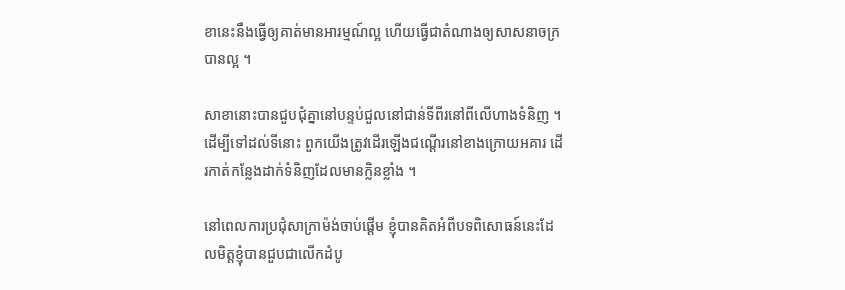ខានេះនឹងធ្វើឲ្យគាត់មានអារម្មណ៍ល្អ ហើយធ្វើជាតំណាងឲ្យសាសនាចក្របានល្អ ។

សាខានោះបានជួបជុំគ្នានៅបន្ទប់ជួលនៅជាន់ទីពីរនៅពីលើហាងទំនិញ ។ ដើម្បីទៅដល់ទីនោះ ពួកយើងត្រូវដើរឡើងជណ្ដើរនៅខាងក្រោយអគារ ដើរកាត់កន្លែងដាក់ទំនិញដែលមានក្លិនខ្លាំង ។

នៅពេលការប្រជុំសាក្រាម៉ង់ចាប់ផ្ដើម ខ្ញុំបានគិតអំពីបទពិសោធន៍នេះដែលមិត្តខ្ញុំបានជួបជាលើកដំបូ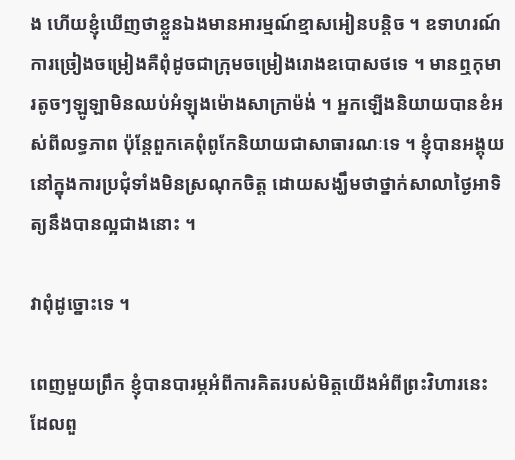ង ហើយខ្ញុំឃើញថាខ្លួនឯងមានអារម្មណ៍ខ្មាសអៀនបន្ដិច ។ ឧទាហរណ៍ ការច្រៀងចម្រៀងគឺពុំដូចជាក្រុមចម្រៀងរោងឧបោសថទេ ។ មានឮកុមារតូចៗឡូឡាមិនឈប់អំឡុងម៉ោងសាក្រាម៉ង់ ។ អ្នកឡើងនិយាយបានខំអស់ពីលទ្ធភាព ប៉ុន្តែពួកគេពុំពូកែនិយាយជាសាធារណៈទេ ។ ខ្ញុំបានអង្គុយនៅក្នុងការប្រជុំទាំងមិនស្រណុកចិត្ត ដោយសង្ឃឹមថាថ្នាក់សាលាថ្ងៃអាទិត្យនឹងបានល្អជាងនោះ ។

វាពុំដូច្នោះទេ ។

ពេញមួយព្រឹក ខ្ញុំបានបារម្ភអំពីការគិតរបស់មិត្តយើងអំពីព្រះវិហារនេះដែលពួ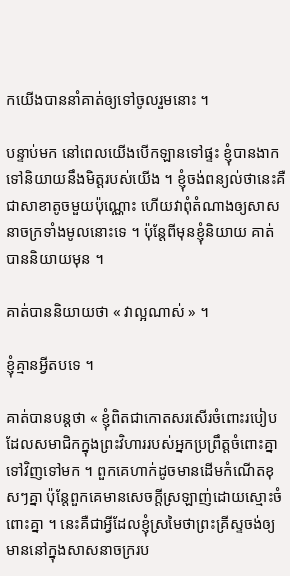កយើងបាននាំគាត់ឲ្យទៅចូលរួមនោះ ។

បន្ទាប់មក នៅពេលយើងបើកឡានទៅផ្ទះ ខ្ញុំបានងាកទៅនិយាយនឹងមិត្តរបស់យើង ។ ខ្ញុំចង់ពន្យល់ថានេះគឺជាសាខាតូចមួយប៉ុណ្ណោះ ហើយវាពុំតំណាងឲ្យសាសនាចក្រទាំងមូលនោះទេ ។ ប៉ុន្តែពីមុនខ្ញុំនិយាយ គាត់បាននិយាយមុន ។

គាត់បាននិយាយថា « វាល្អណាស់ » ។

ខ្ញុំគ្មានអ្វីតបទេ ។

គាត់បានបន្ដថា « ខ្ញុំពិតជាកោតសរសើរចំពោះរបៀបដែលសមាជិកក្នុងព្រះវិហាររបស់អ្នកប្រព្រឹត្តចំពោះគ្នាទៅវិញទៅមក ។ ពួកគេហាក់ដូចមានដើមកំណើតខុសៗគ្នា ប៉ុន្តែពួកគេមានសេចក្ដីស្រឡាញ់ដោយស្មោះចំពោះគ្នា ។ នេះគឺជាអ្វីដែលខ្ញុំស្រមៃថាព្រះគ្រីស្ទចង់ឲ្យមាននៅក្នុងសាសនាចក្ររប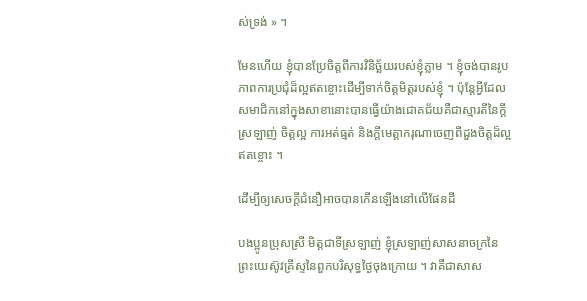ស់ទ្រង់ » ។

មែនហើយ ខ្ញុំបានប្រែចិត្តពីការវិនិច្ឆ័យរបស់ខ្ញុំភ្លាម ។ ខ្ញុំចង់បានរូបភាពការប្រជុំដ៏ល្អឥតខ្ចោះដើម្បីទាក់ចិត្តមិត្តរបស់ខ្ញុំ ។ ប៉ុន្តែអ្វីដែលសមាជិកនៅក្នុងសាខានោះបានធ្វើយ៉ាងជោគជ័យគឺជាស្មារតីនៃក្ដីស្រឡាញ់ ចិត្តល្អ ការអត់ធ្មត់ និងក្ដីមេត្តាករុណាចេញពីដួងចិត្តដ៏ល្អឥតខ្ចោះ ។

ដើម្បីឲ្យសេចក្ដីជំនឿអាចបានកើនឡើងនៅលើផែនដី

បងប្អូនប្រុសស្រី មិត្តជាទីស្រឡាញ់ ខ្ញុំស្រឡាញ់សាសនាចក្រនៃព្រះយេស៊ូវគ្រីស្ទនៃពួកបរិសុទ្ធថ្ងៃចុងក្រោយ ។ វាគឺជាសាស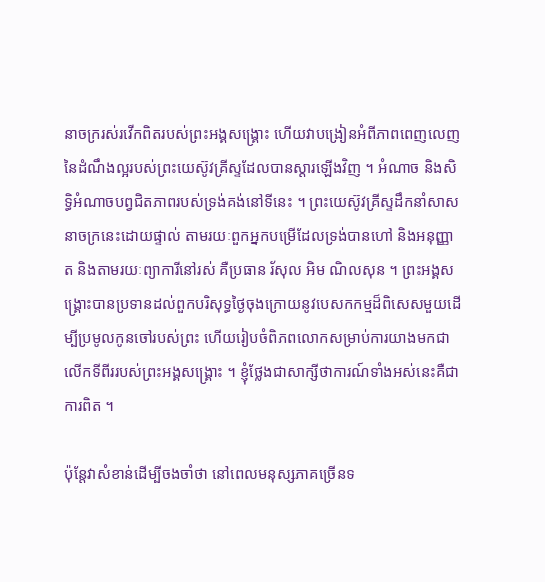នាចក្ររស់រវើកពិតរបស់ព្រះអង្គសង្គ្រោះ ហើយវាបង្រៀនអំពីភាពពេញលេញនៃដំណឹងល្អរបស់ព្រះយេស៊ូវគ្រីស្ទដែលបានស្ដារឡើងវិញ ។ អំណាច និងសិទ្ធិអំណាចបព្វជិតភាពរបស់ទ្រង់គង់នៅទីនេះ ។ ព្រះយេស៊ូវគ្រីស្ទដឹកនាំសាសនាចក្រនេះដោយផ្ទាល់ តាមរយៈពួកអ្នកបម្រើដែលទ្រង់បានហៅ និងអនុញ្ញាត និងតាមរយៈព្យាការីនៅរស់ គឺប្រធាន រ័សុល អិម ណិលសុន ។ ព្រះអង្គសង្គ្រោះបានប្រទានដល់ពួកបរិសុទ្ធថ្ងៃចុងក្រោយនូវបេសកកម្មដ៏ពិសេសមួយដើម្បីប្រមូលកូនចៅរបស់ព្រះ ហើយរៀបចំពិភពលោកសម្រាប់ការយាងមកជាលើកទីពីររបស់ព្រះអង្គសង្គ្រោះ ។ ខ្ញុំថ្លែងជាសាក្សីថាការណ៍ទាំងអស់នេះគឺជាការពិត ។

ប៉ុន្តែវាសំខាន់ដើម្បីចងចាំថា នៅពេលមនុស្សភាគច្រើនទ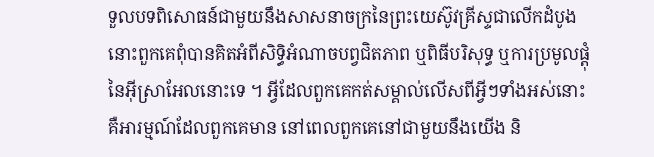ទួលបទពិសោធន៍ជាមួយនឹងសាសនាចក្រនៃព្រះយេស៊ូវគ្រីស្ទជាលើកដំបូង នោះពួកគេពុំបានគិតអំពីសិទ្ធិអំណាចបព្វជិតភាព ឬពិធីបរិសុទ្ធ ឬការប្រមូលផ្ដុំនៃអ៊ីស្រាអែលនោះទេ ។ អ្វីដែលពួកគេកត់សម្គាល់លើសពីអ្វីៗទាំងអស់នោះ គឺអារម្មណ៍ដែលពួកគេមាន នៅពេលពួកគេនៅជាមួយនឹងយើង និ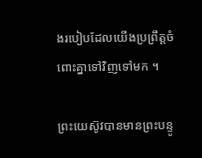ងរបៀបដែលយើងប្រព្រឹត្តចំពោះគ្នាទៅវិញទៅមក ។

ព្រះយេស៊ូវបានមានព្រះបន្ទូ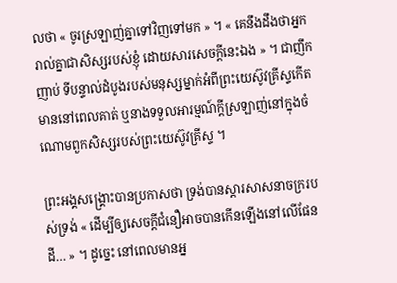លថា « ចូរស្រឡាញ់គ្នាទៅវិញទៅមក » ។ « គេនឹងដឹងថាអ្នករាល់គ្នាជាសិស្សរបស់ខ្ញុំ ដោយសារសេចក្ដីនេះឯង » ។ ជាញឹកញាប់ ទីបន្ទាល់ដំបូងរបស់មនុស្សម្នាក់អំពីព្រះយេស៊ូវគ្រីស្ទកើតមាននៅពេលគាត់ ឬនាងទទួលអារម្មណ៍ក្ដីស្រឡាញ់នៅក្នុងចំណោមពួកសិស្សរបស់ព្រះយេស៊ូវគ្រីស្ទ ។

ព្រះអង្គសង្គ្រោះបានប្រកាសថា ទ្រង់បានស្ដារសាសនាចក្ររបស់ទ្រង់ « ដើម្បីឲ្យសេចក្ដីជំនឿអាចបានកើនឡើងនៅលើផែនដី… » ។ ដូច្នេះ នៅពេលមានអ្ន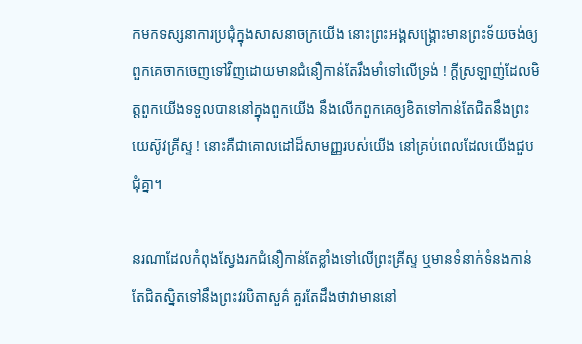កមកទស្សនាការប្រជុំក្នុងសាសនាចក្រយើង នោះព្រះអង្គសង្គ្រោះមានព្រះទ័យចង់ឲ្យពួកគេចាកចេញទៅវិញដោយមានជំនឿកាន់តែរឹងមាំទៅលើទ្រង់ ! ក្ដីស្រឡាញ់ដែលមិត្តពួកយើងទទួលបាននៅក្នុងពួកយើង នឹងលើកពួកគេឲ្យខិតទៅកាន់តែជិតនឹងព្រះយេស៊ូវគ្រីស្ទ ! នោះគឺជាគោលដៅដ៏សាមញ្ញរបស់យើង នៅគ្រប់ពេលដែលយើងជួបជុំគ្នា។

នរណាដែលកំពុងស្វែងរកជំនឿកាន់តែខ្លាំងទៅលើព្រះគ្រីស្ទ ឬមានទំនាក់ទំនងកាន់តែជិតស្និតទៅនឹងព្រះវរបិតាសួគ៌ គួរតែដឹងថាវាមាននៅ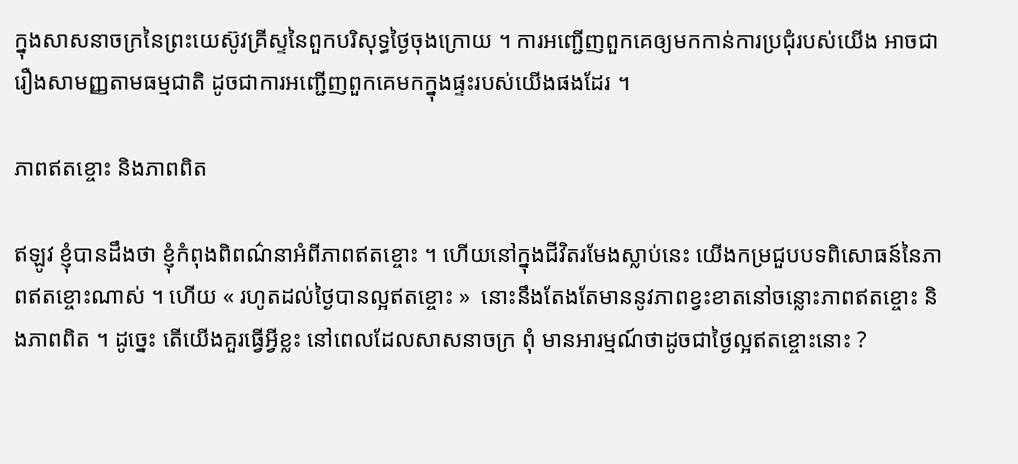ក្នុងសាសនាចក្រនៃព្រះយេស៊ូវគ្រីស្ទនៃពួកបរិសុទ្ធថ្ងៃចុងក្រោយ ។ ការអញ្ជើញពួកគេឲ្យមកកាន់ការប្រជុំរបស់យើង អាចជារឿងសាមញ្ញតាមធម្មជាតិ ដូចជាការអញ្ជើញពួកគេមកក្នុងផ្ទះរបស់យើងផងដែរ ។

ភាពឥតខ្ចោះ និងភាពពិត

ឥឡូវ ខ្ញុំបានដឹងថា ខ្ញុំកំពុងពិពណ៌នាអំពីភាពឥតខ្ចោះ ។ ហើយនៅក្នុងជីវិតរមែងស្លាប់នេះ យើងកម្រជួបបទពិសោធន៍នៃភាពឥតខ្ចោះណាស់ ។ ហើយ « រហូតដល់ថ្ងៃបានល្អឥតខ្ចោះ »  នោះនឹងតែងតែមាននូវភាពខ្វះខាតនៅចន្លោះភាពឥតខ្ចោះ និងភាពពិត ។ ដូច្នេះ តើយើងគួរធ្វើអ្វីខ្លះ នៅពេលដែលសាសនាចក្រ ពុំ មានអារម្មណ៍ថាដូចជាថ្ងៃល្អឥតខ្ចោះនោះ ?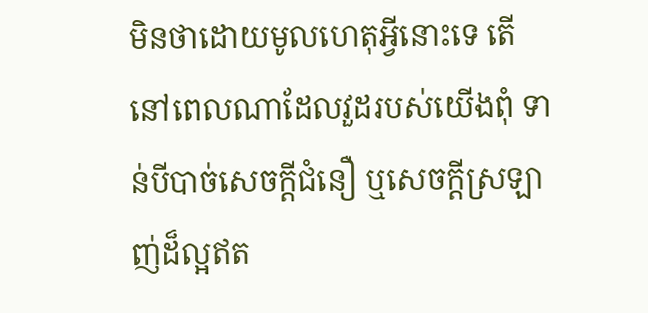មិនថាដោយមូលហេតុអ្វីនោះទេ តើនៅពេលណាដែលវួដរបស់យើងពុំ ទាន់បីបាច់សេចក្ដីជំនឿ ឬសេចក្ដីស្រឡាញ់ដ៏ល្អឥត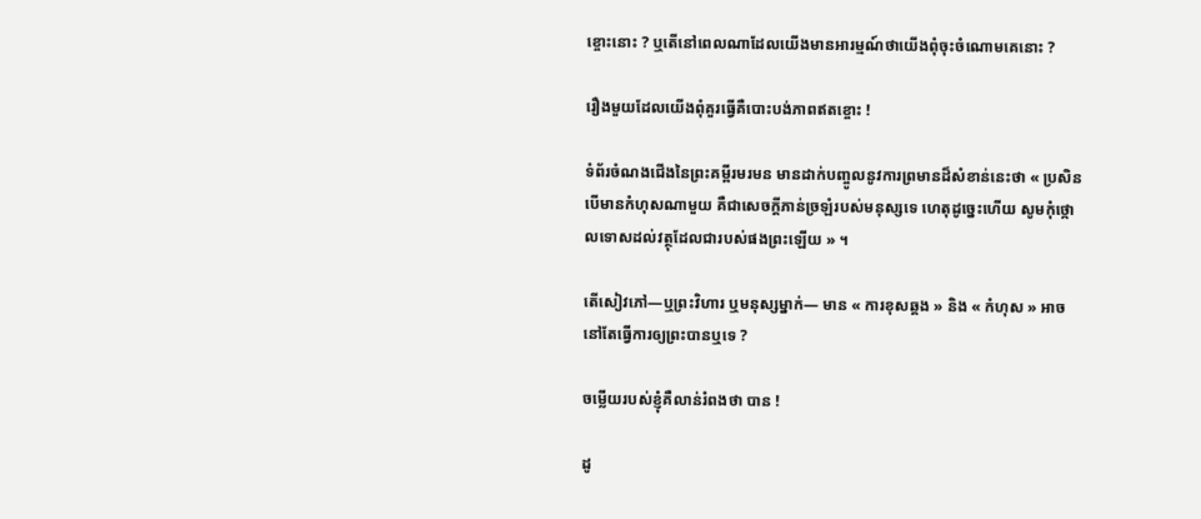ខ្ចោះនោះ ? ឬតើនៅពេលណាដែលយើងមានអារម្មណ៍ថាយើងពុំចុះចំណោមគេនោះ ?

រឿងមួយដែលយើងពុំគួរធ្វើគឺបោះបង់ភាពឥតខ្ចោះ !

ទំព័រចំណងជើងនៃព្រះគម្ពីរមរមន មានដាក់បញ្ចូលនូវការព្រមានដ៏សំខាន់នេះថា « ប្រសិនបើមានកំហុសណាមួយ គឺជាសេចក្ដីភាន់ច្រឡំរបស់មនុស្សទេ ហេតុដូច្នេះហើយ សូមកុំថ្កោលទោសដល់វត្ថុដែលជារបស់ផងព្រះឡើយ » ។

តើសៀវភៅ—ឬព្រះវិហារ ឬមនុស្សម្នាក់— មាន « ការខុសឆ្គង » និង « កំហុស » អាចនៅតែធ្វើការឲ្យព្រះបានឬទេ ?

ចម្លើយរបស់ខ្ញុំគឺលាន់រំពងថា បាន !

ដូ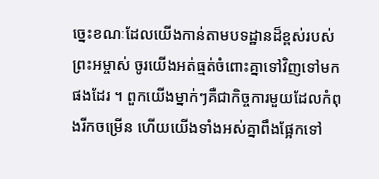ច្នេះខណៈដែលយើងកាន់តាមបទដ្ឋានដ៏ខ្ពស់របស់ព្រះអម្ចាស់ ចូរយើងអត់ធ្មត់ចំពោះគ្នាទៅវិញទៅមកផងដែរ ។ ពួកយើងម្នាក់ៗគឺជាកិច្ចការមួយដែលកំពុងរីកចម្រើន ហើយយើងទាំងអស់គ្នាពឹងផ្អែកទៅ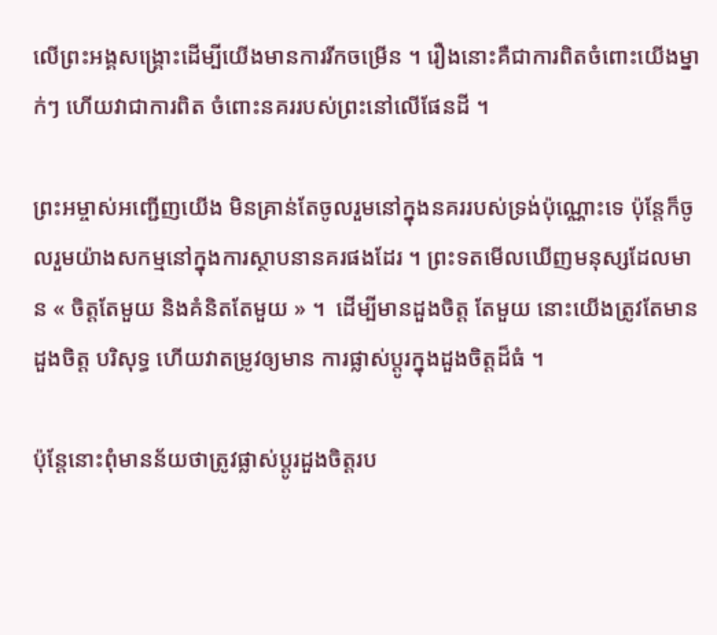លើព្រះអង្គសង្គ្រោះដើម្បីយើងមានការរីកចម្រើន ។ រឿងនោះគឺជាការពិតចំពោះយើងម្នាក់ៗ ហើយវាជាការពិត ចំពោះនគររបស់ព្រះនៅលើផែនដី ។

ព្រះអម្ចាស់អញ្ជើញយើង មិនគ្រាន់តែចូលរួមនៅក្នុងនគររបស់ទ្រង់ប៉ុណ្ណោះទេ ប៉ុន្តែក៏ចូលរួមយ៉ាងសកម្មនៅក្នុងការស្ថាបនានគរផងដែរ ។ ព្រះទតមើលឃើញមនុស្សដែលមាន « ចិត្តតែមួយ និងគំនិតតែមួយ » ។  ដើម្បីមានដួងចិត្ត តែមួយ នោះយើងត្រូវតែមានដួងចិត្ត បរិសុទ្ធ ហើយវាតម្រូវឲ្យមាន ការផ្លាស់ប្ដូរក្នុងដួងចិត្តដ៏ធំ ។

ប៉ុន្តែនោះពុំមានន័យថាត្រូវផ្លាស់ប្ដូរដួងចិត្តរប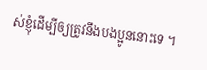ស់ខ្ញុំដើម្បីឲ្យត្រូវនឹងបងប្អូននោះទេ ។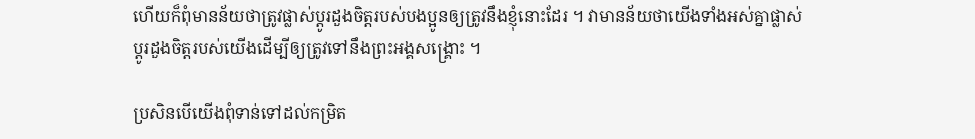ហើយក៏ពុំមានន័យថាត្រូវផ្លាស់ប្ដូរដួងចិត្តរបស់បងប្អូនឲ្យត្រូវនឹងខ្ញុំនោះដែរ ។ វាមានន័យថាយើងទាំងអស់គ្នាផ្លាស់ប្ដូរដួងចិត្តរបស់យើងដើម្បីឲ្យត្រូវទៅនឹងព្រះអង្គសង្គ្រោះ ។

ប្រសិនបើយើងពុំទាន់ទៅដល់កម្រិត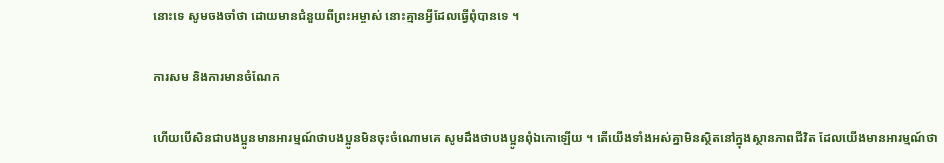នោះទេ សូមចងចាំថា ដោយមានជំនួយពីព្រះអម្ចាស់ នោះគ្មានអ្វីដែលធ្វើពុំបានទេ ។

ការសម និងការមានចំណែក

ហើយបើសិនជាបងប្អូនមានអារម្មណ៍ថាបងប្អូនមិនចុះចំណោមគេ សូមដឹងថាបងប្អូនពុំឯកោឡើយ ។ តើយើងទាំងអស់គ្នាមិនស្ថិតនៅក្នុងស្ថានភាពជីវិត ដែលយើងមានអារម្មណ៍ថា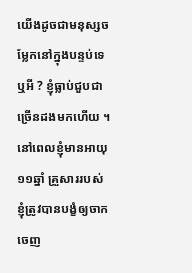យើងដូចជាមនុស្សចម្លែកនៅក្នុងបន្ទប់ទេឬអី ? ខ្ញុំធ្លាប់ជួបជាច្រើនដងមកហើយ ។ នៅពេលខ្ញុំមានអាយុ ១១ឆ្នាំ គ្រួសាររបស់ខ្ញុំត្រូវបានបង្ខំឲ្យចាកចេញ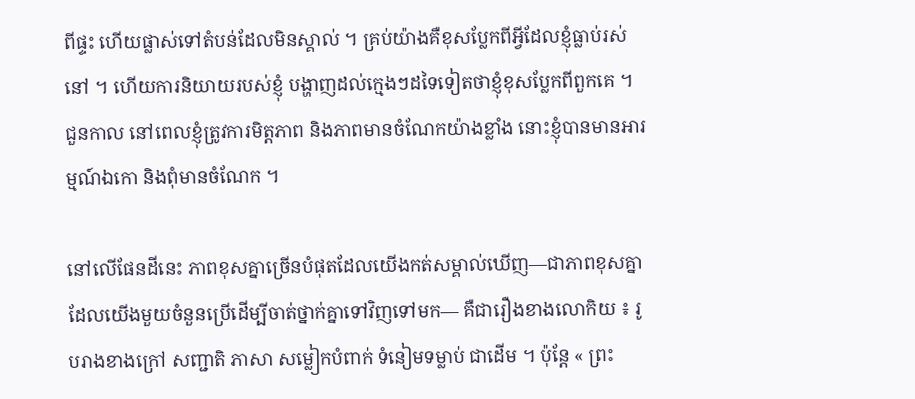ពីផ្ទះ ហើយផ្លាស់ទៅតំបន់ដែលមិនស្គាល់ ។ គ្រប់យ៉ាងគឺខុសប្លែកពីអ្វីដែលខ្ញុំធ្លាប់រស់នៅ ។ ហើយការនិយាយរបស់ខ្ញុំ បង្ហាញដល់ក្មេងៗដទៃទៀតថាខ្ញុំខុសប្លែកពីពួកគេ ។ ជួនកាល នៅពេលខ្ញុំត្រូវការមិត្តភាព និងភាពមានចំណែកយ៉ាងខ្លាំង នោះខ្ញុំបានមានអារម្មណ៍ឯកោ និងពុំមានចំណែក ។

នៅលើផែនដីនេះ ភាពខុសគ្នាច្រើនបំផុតដែលយើងកត់សម្គាល់ឃើញ—ជាភាពខុសគ្នាដែលយើងមួយចំនួនប្រើដើម្បីចាត់ថ្នាក់គ្នាទៅវិញទៅមក— គឺជារឿងខាងលោកិយ ៖ រូបរាងខាងក្រៅ សញ្ជាតិ ភាសា សម្លៀកបំពាក់ ទំនៀមទម្លាប់ ជាដើម ។ ប៉ុន្តែ « ព្រះ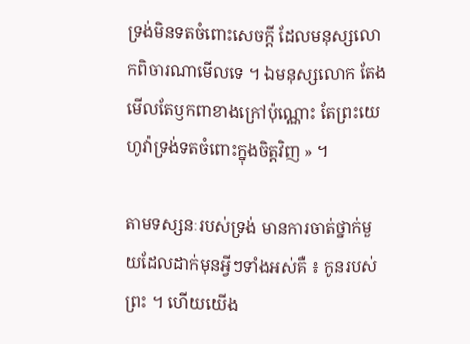ទ្រង់មិនទតចំពោះសេចក្តី ដែលមនុស្សលោកពិចារណាមើលទេ ។ ឯមនុស្សលោក តែងមើលតែឫកពាខាងក្រៅប៉ុណ្ណោះ តែព្រះយេហូវ៉ាទ្រង់ទតចំពោះក្នុងចិត្តវិញ » ។

តាមទស្សនៈរបស់ទ្រង់ មានការចាត់ថ្នាក់មួយដែលដាក់មុនអ្វីៗទាំងអស់គឺ ៖ កូនរបស់ព្រះ ។ ហើយយើង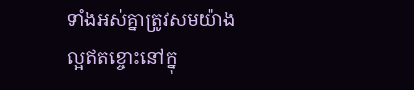ទាំងអស់គ្នាត្រូវសមយ៉ាងល្អឥតខ្ចោះនៅក្នុ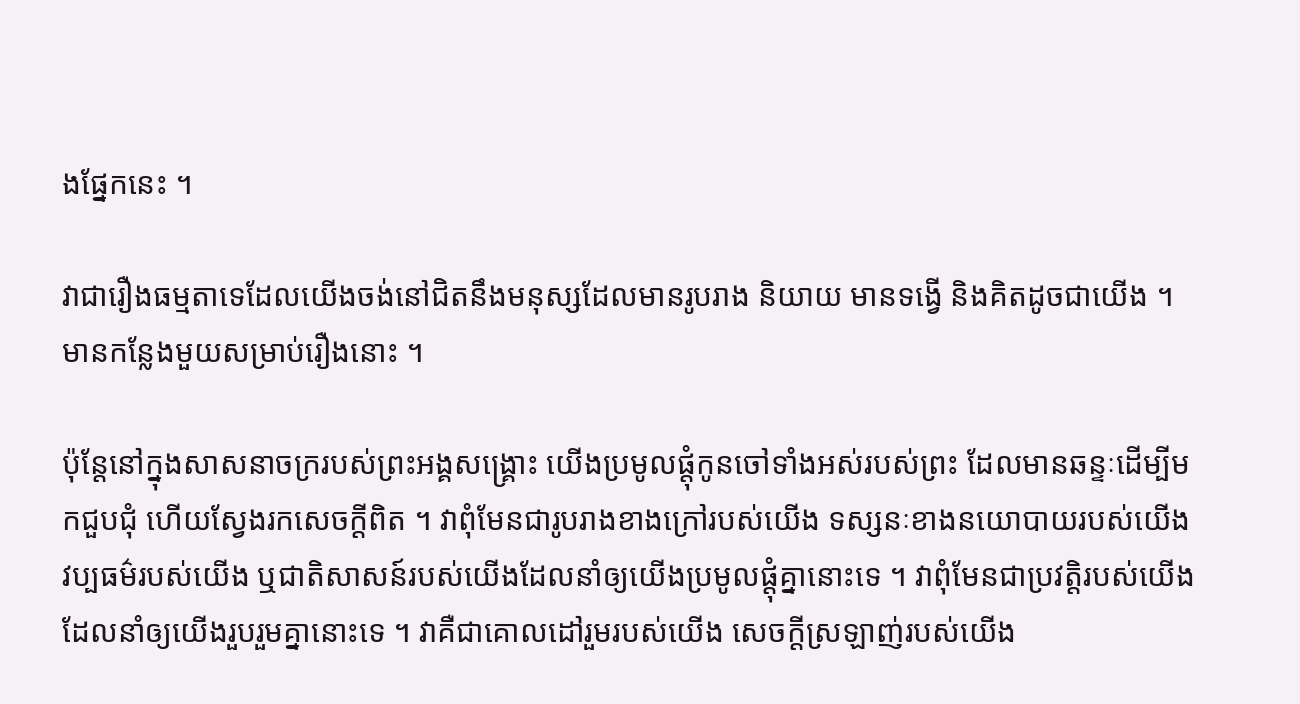ងផ្នែកនេះ ។

វាជារឿងធម្មតាទេដែលយើងចង់នៅជិតនឹងមនុស្សដែលមានរូបរាង និយាយ មានទង្វើ និងគិតដូចជាយើង ។ មានកន្លែងមួយសម្រាប់រឿងនោះ ។

ប៉ុន្តែនៅក្នុងសាសនាចក្ររបស់ព្រះអង្គសង្គ្រោះ យើងប្រមូលផ្ដុំកូនចៅទាំងអស់របស់ព្រះ ដែលមានឆន្ទៈដើម្បីមកជួបជុំ ហើយស្វែងរកសេចក្ដីពិត ។ វាពុំមែនជារូបរាងខាងក្រៅរបស់យើង ទស្សនៈខាងនយោបាយរបស់យើង វប្បធម៌របស់យើង ឬជាតិសាសន៍របស់យើងដែលនាំឲ្យយើងប្រមូលផ្ដុំគ្នានោះទេ ។ វាពុំមែនជាប្រវត្តិរបស់យើងដែលនាំឲ្យយើងរួបរួមគ្នានោះទេ ។ វាគឺជាគោលដៅរួមរបស់យើង សេចក្ដីស្រឡាញ់របស់យើង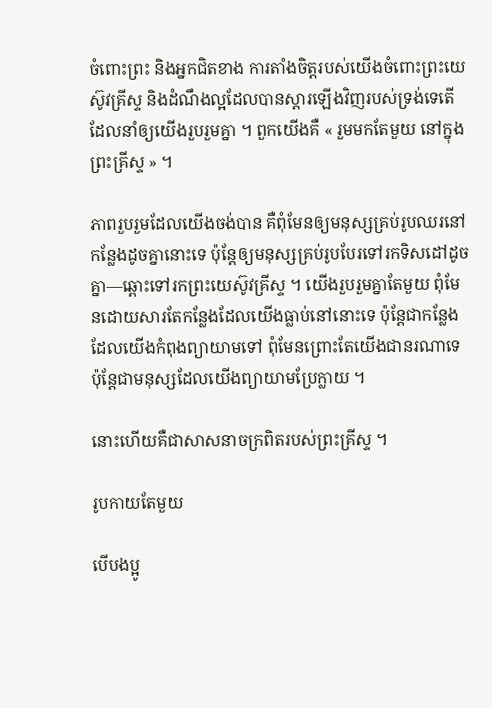ចំពោះព្រះ និងអ្នកជិតខាង ការតាំងចិត្តរបស់យើងចំពោះព្រះយេស៊ូវគ្រីស្ទ និងដំណឹងល្អដែលបានស្ដារឡើងវិញរបស់ទ្រង់ទេតើ ដែលនាំឲ្យយើងរួបរួមគ្នា ។ ពួកយើងគឺ « រួមមកតែមួយ នៅក្នុងព្រះគ្រីស្ទ » ។

ភាពរួបរួមដែលយើងចង់បាន គឺពុំមែនឲ្យមនុស្សគ្រប់រូបឈរនៅកន្លែងដូចគ្នានោះទេ ប៉ុន្តែឲ្យមនុស្សគ្រប់រូបបែរទៅរកទិសដៅដូចគ្នា—ឆ្ពោះទៅរកព្រះយេស៊ូវគ្រីស្ទ ។ យើងរួបរួមគ្នាតែមួយ ពុំមែនដោយសារតែកន្លែងដែលយើងធ្លាប់នៅនោះទេ ប៉ុន្តែជាកន្លែងដែលយើងកំពុងព្យាយាមទៅ ពុំមែនព្រោះតែយើងជានរណាទេ ប៉ុន្តែជាមនុស្សដែលយើងព្យាយាមប្រែក្លាយ ។

នោះហើយគឺជាសាសនាចក្រពិតរបស់ព្រះគ្រីស្ទ ។

រូបកាយតែមួយ

បើបងប្អូ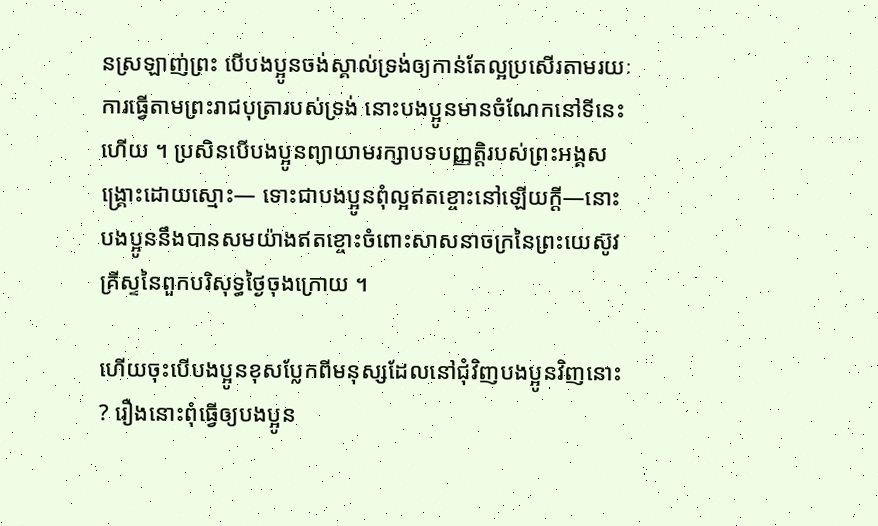នស្រឡាញ់ព្រះ បើបងប្អូនចង់ស្គាល់ទ្រង់ឲ្យកាន់តែល្អប្រសើរតាមរយៈការធ្វើតាមព្រះរាជបុត្រារបស់ទ្រង់ នោះបងប្អូនមានចំណែកនៅទីនេះហើយ ។ ប្រសិនបើបងប្អូនព្យាយាមរក្សាបទបញ្ញត្តិរបស់ព្រះអង្គសង្គ្រោះដោយស្មោះ— ទោះជាបងប្អូនពុំល្អឥតខ្ចោះនៅឡើយក្ដី—នោះបងប្អូននឹងបានសមយ៉ាងឥតខ្ចោះចំពោះសាសនាចក្រនៃព្រះយេស៊ូវគ្រីស្ទនៃពួកបរិសុទ្ធថ្ងៃចុងក្រោយ ។

ហើយចុះបើបងប្អូនខុសប្លែកពីមនុស្សដែលនៅជុំវិញបងប្អូនវិញនោះ ? រឿងនោះពុំធ្វើឲ្យបងប្អូន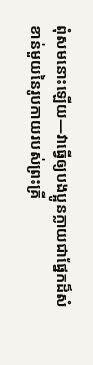ពុំសមនោះឡើយ—វាធ្វើឲ្យបងប្អូនក្លាយជាផ្នែកដ៏សំខាន់មួយនៃរូបកាយរបស់ព្រះគ្រី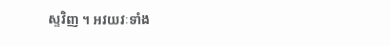ស្ទវិញ ។ អវយវៈទាំង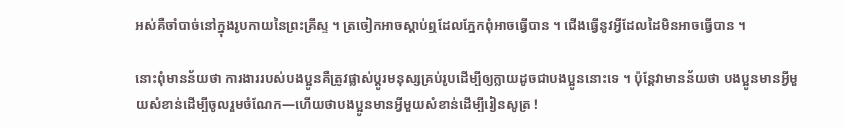អស់គឺចាំបាច់នៅក្នុងរូបកាយនៃព្រះគ្រីស្ទ ។ ត្រចៀកអាចស្ដាប់ឮដែលភ្នែកពុំអាចធ្វើបាន ។ ជើងធ្វើនូវអ្វីដែលដៃមិនអាចធ្វើបាន ។

នោះពុំមានន័យថា ការងាររបស់បងប្អូនគឺត្រូវផ្លាស់ប្ដូរមនុស្សគ្រប់រូបដើម្បីឲ្យក្លាយដូចជាបងប្អូននោះទេ ។ ប៉ុន្តែវាមានន័យថា បងប្អូនមានអ្វីមួយសំខាន់ដើម្បីចូលរួមចំណែក—ហើយថាបងប្អូនមានអ្វីមួយសំខាន់ដើម្បីរៀនសូត្រ !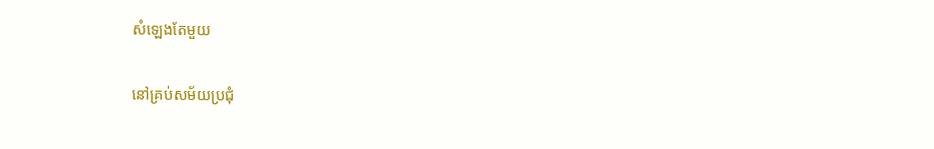សំឡេងតែមួយ

នៅគ្រប់សម័យប្រជុំ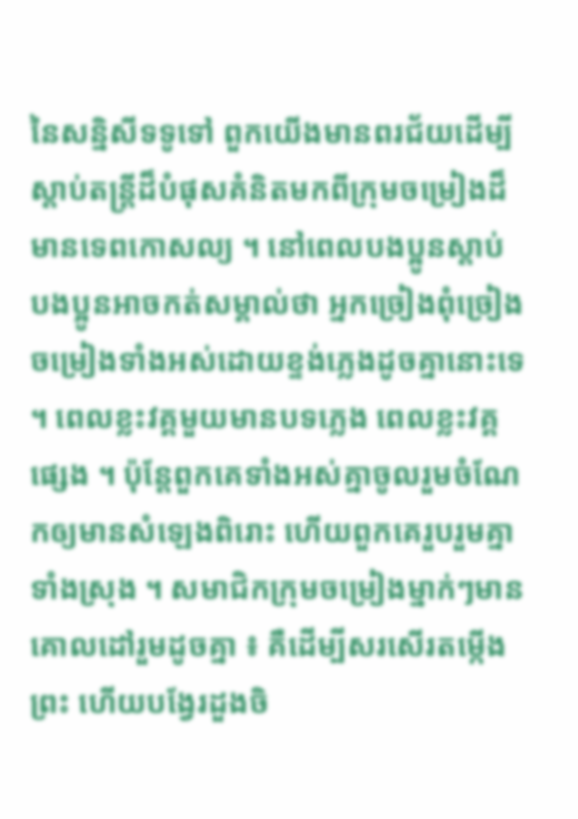នៃសន្និសីទទូទៅ ពួកយើងមានពរជ័យដើម្បីស្ដាប់តន្ត្រីដ៏បំផុសគំនិតមកពីក្រុមចម្រៀងដ៏មានទេពកោសល្យ ។ នៅពេលបងប្អូនស្ដាប់ បងប្អូនអាចកត់សម្គាល់ថា អ្នកច្រៀងពុំច្រៀងចម្រៀងទាំងអស់ដោយខ្ទង់ភ្លេងដូចគ្នានោះទេ ។ ពេលខ្លះវគ្គមួយមានបទភ្លេង ពេលខ្លះវគ្គផ្សេង ។ ប៉ុន្តែពួកគេទាំងអស់គ្នាចូលរួមចំណែកឲ្យមានសំឡេងពិរោះ ហើយពួកគេរួបរួមគ្នាទាំងស្រុង ។ សមាជិកក្រុមចម្រៀងម្នាក់ៗមានគោលដៅរួមដូចគ្នា ៖ គឺដើម្បីសរសើរតម្កើងព្រះ ហើយបង្វែរដួងចិ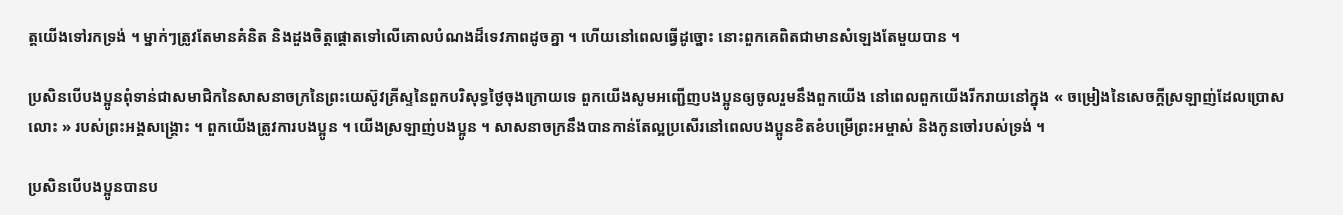ត្តយើងទៅរកទ្រង់ ។ ម្នាក់ៗត្រូវតែមានគំនិត និងដួងចិត្តផ្ដោតទៅលើគោលបំណងដ៏ទេវភាពដូចគ្នា ។ ហើយនៅពេលធ្វើដូច្នោះ នោះពួកគេពិតជាមានសំឡេងតែមួយបាន ។

ប្រសិនបើបងប្អូនពុំទាន់ជាសមាជិកនៃសាសនាចក្រនៃព្រះយេស៊ូវគ្រីស្ទនៃពួកបរិសុទ្ធថ្ងៃចុងក្រោយទេ ពួកយើងសូមអញ្ជើញបងប្អូនឲ្យចូលរួមនឹងពួកយើង នៅពេលពួកយើងរីករាយនៅក្នុង « ចម្រៀងនៃសេចក្ដីស្រឡាញ់ដែលប្រោសលោះ » របស់ព្រះអង្គសង្គ្រោះ ។ ពួកយើងត្រូវការបងប្អូន ។ យើងស្រឡាញ់បងប្អូន ។ សាសនាចក្រនឹងបានកាន់តែល្អប្រសើរនៅពេលបងប្អូនខិតខំបម្រើព្រះអម្ចាស់ និងកូនចៅរបស់ទ្រង់ ។

ប្រសិនបើបងប្អូនបានប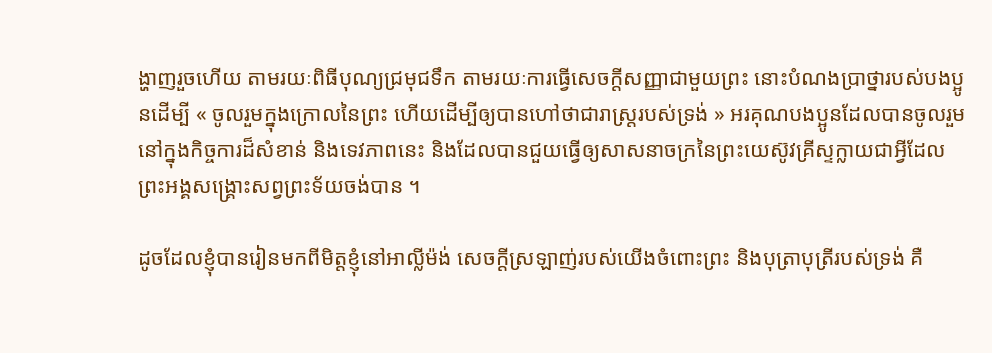ង្ហាញរួចហើយ តាមរយៈពិធីបុណ្យជ្រមុជទឹក តាមរយៈការធ្វើសេចក្ដីសញ្ញាជាមួយព្រះ នោះបំណងប្រាថ្នារបស់បងប្អូនដើម្បី « ចូលរួមក្នុងក្រោលនៃព្រះ ហើយដើម្បីឲ្យបានហៅថាជារាស្ត្ររបស់ទ្រង់ » អរគុណបងប្អូនដែលបានចូលរួមនៅក្នុងកិច្ចការដ៏សំខាន់ និងទេវភាពនេះ និងដែលបានជួយធ្វើឲ្យសាសនាចក្រនៃព្រះយេស៊ូវគ្រីស្ទក្លាយជាអ្វីដែលព្រះអង្គសង្គ្រោះសព្វព្រះទ័យចង់បាន ។

ដូចដែលខ្ញុំបានរៀនមកពីមិត្តខ្ញុំនៅអាល្លីម៉ង់ សេចក្ដីស្រឡាញ់របស់យើងចំពោះព្រះ និងបុត្រាបុត្រីរបស់ទ្រង់ គឺ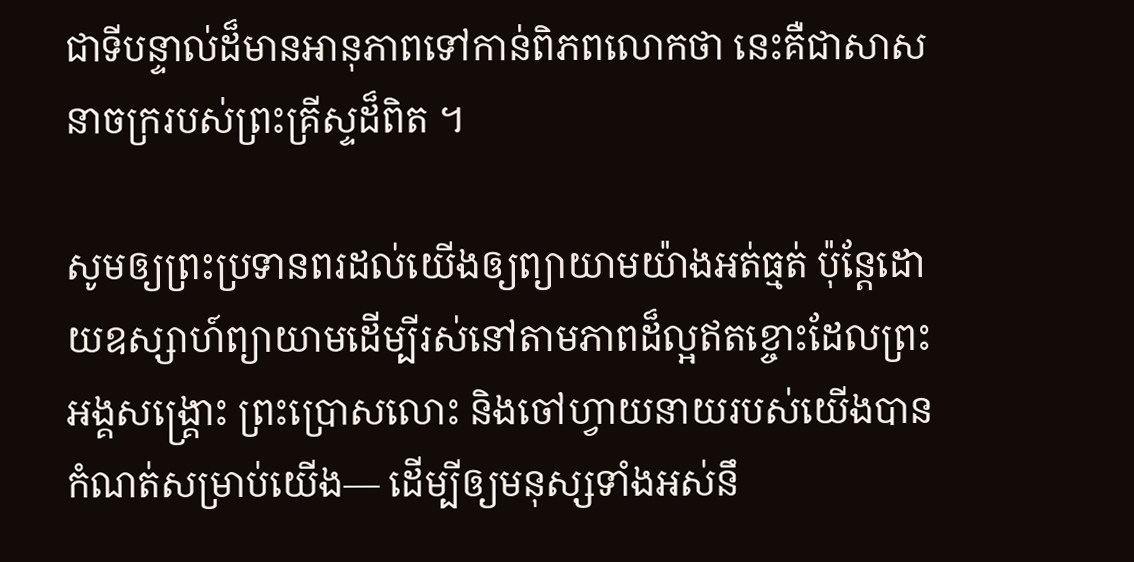ជាទីបន្ទាល់ដ៏មានអានុភាពទៅកាន់ពិភពលោកថា នេះគឺជាសាសនាចក្ររបស់ព្រះគ្រីស្ទដ៏ពិត ។

សូមឲ្យព្រះប្រទានពរដល់យើងឲ្យព្យាយាមយ៉ាងអត់ធ្មត់ ប៉ុន្តែដោយឧស្សាហ៍ព្យាយាមដើម្បីរស់នៅតាមភាពដ៏ល្អឥតខ្ចោះដែលព្រះអង្គសង្គ្រោះ ព្រះប្រោសលោះ និងចៅហ្វាយនាយរបស់យើងបានកំណត់សម្រាប់យើង— ដើម្បីឲ្យមនុស្សទាំងអស់នឹ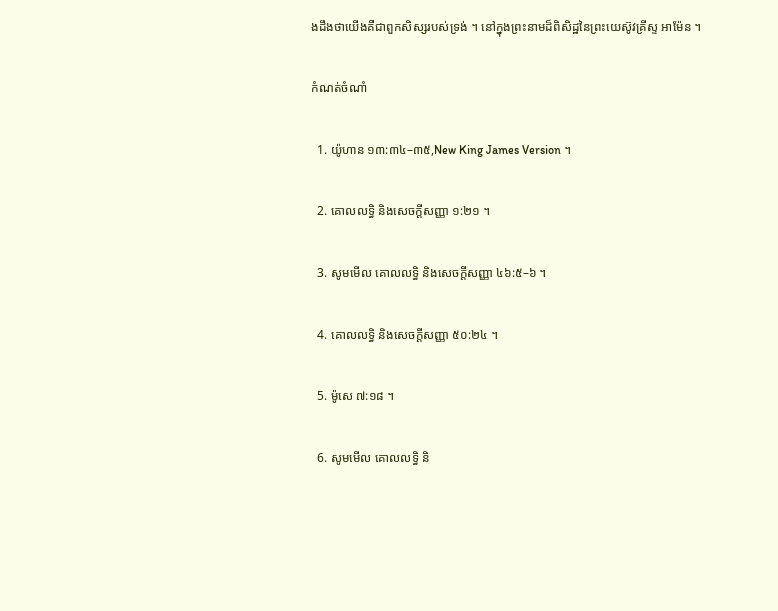ងដឹងថាយើងគឺជាពួកសិស្សរបស់ទ្រង់ ។ នៅក្នុងព្រះនាមដ៏ពិសិដ្ឋនៃព្រះយេស៊ូវគ្រីស្ទ អាម៉ែន ។

កំណត់ចំណាំ

  1. យ៉ូហាន ១៣:៣៤–៣៥,New King James Version ។

  2. គោលលទ្ធិ និងសេចក្ដីសញ្ញា ១:២១ ។

  3. សូមមើល គោលលទ្ធិ និងសេចក្តីសញ្ញា ៤៦:៥–៦ ។

  4. គោលលទ្ធិ និងសេចក្ដីសញ្ញា ៥០:២៤ ។

  5. ម៉ូសេ ៧:១៨ ។

  6. សូមមើល គោលលទ្ធិ និ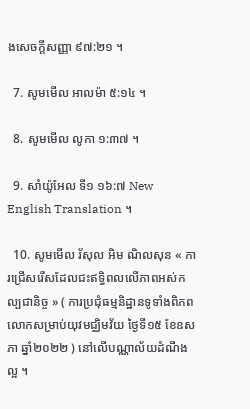ងសេចក្តីសញ្ញា ៩៧:២១ ។

  7. សូមមើល អាលម៉ា ៥:១៤ ។

  8. សូមមើល លូកា ១:៣៧ ។

  9. សាំយ៉ូអែល ទី១ ១៦:៧ New English Translation ។

  10. សូមមើល រ័សុល អិម ណិលសុន « ការជ្រើសរើសដែលជះឥទ្ធិពលលើភាពអស់កល្បជានិច្ច » ( ការប្រជុំធម្មនិដ្ឋានទូទាំងពិភពលោកសម្រាប់យុវមជ្ឈិមវ័យ ថ្ងៃទី១៥ ខែឧសភា ឆ្នាំ២០២២ ) នៅលើបណ្ណាល័យដំណឹងល្អ ។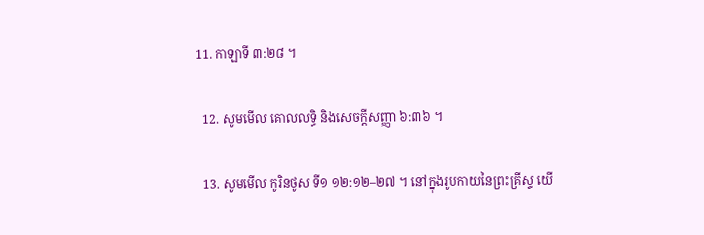11. កាឡាទី ៣:២៨ ។

  12. សូមមើល គោលលទ្ធិ និងសេចក្តីសញ្ញា ៦:៣៦ ។

  13. សូមមើល កូរិនថូស ទី១ ១២:១២–២៧ ។ នៅក្នុងរូបកាយនៃព្រះគ្រីស្ទ យើ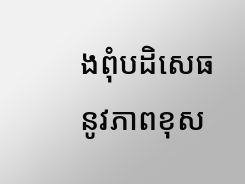ងពុំបដិសេធនូវភាពខុស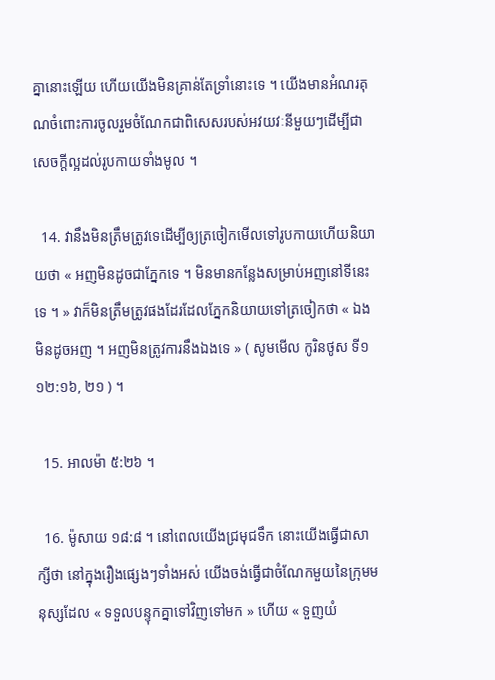គ្នានោះឡើយ ហើយយើងមិនគ្រាន់តែទ្រាំនោះទេ ។ យើងមានអំណរគុណចំពោះការចូលរួមចំណែកជាពិសេសរបស់អវយវៈនីមួយៗដើម្បីជាសេចក្ដីល្អដល់រូបកាយទាំងមូល ។

  14. វានឹងមិនត្រឹមត្រូវទេដើម្បីឲ្យត្រចៀកមើលទៅរូបកាយហើយនិយាយថា « អញមិនដូចជាភ្នែកទេ ។ មិនមានកន្លែងសម្រាប់អញនៅទីនេះទេ ។ » វាក៏មិនត្រឹមត្រូវផងដែរដែលភ្នែកនិយាយទៅត្រចៀកថា « ឯងមិនដូចអញ ។ អញមិនត្រូវការនឹងឯងទេ » ( សូមមើល កូរិនថូស ទី១ ១២:១៦, ២១ ) ។

  15. អាលម៉ា ៥:២៦ ។

  16. ម៉ូសាយ ១៨:៨ ។ នៅពេលយើងជ្រមុជទឹក នោះយើងធ្វើជាសាក្សីថា នៅក្នុងរឿងផ្សេងៗទាំងអស់ យើងចង់ធ្វើជាចំណែកមួយនៃក្រុមមនុស្សដែល « ទទួលបន្ទុកគ្នាទៅវិញទៅមក » ហើយ « ទួញយំ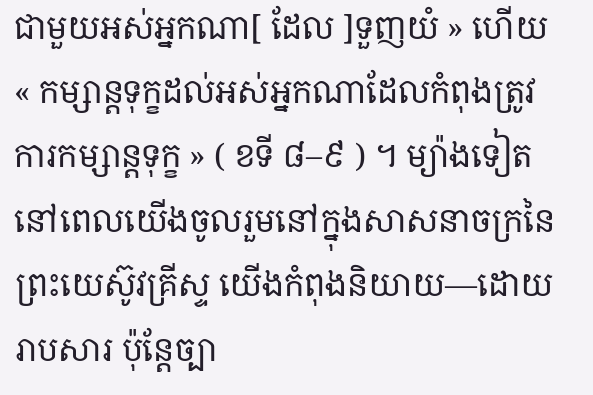ជាមួយអស់អ្នកណា[ ដែល ]ទួញយំ » ហើយ « កម្សាន្ដទុក្ខដល់អស់អ្នកណាដែលកំពុងត្រូវការកម្សាន្ដទុក្ខ » ( ខទី ៨–៩ ) ។ ម្យ៉ាងទៀត នៅពេលយើងចូលរួមនៅក្នុងសាសនាចក្រនៃព្រះយេស៊ូវគ្រីស្ទ យើងកំពុងនិយាយ—ដោយរាបសារ ប៉ុន្តែច្បា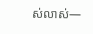ស់លាស់—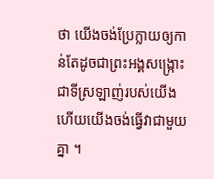ថា យើងចង់ប្រែក្លាយឲ្យកាន់តែដូចជាព្រះអង្គសង្ក្រោះជាទីស្រឡាញ់របស់យើង ហើយយើងចង់ធ្វើវាជាមួយគ្នា ។